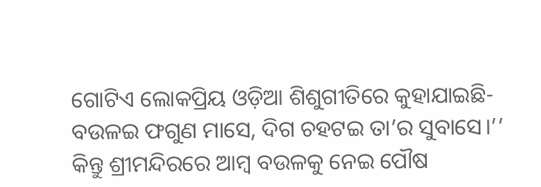ଗୋଟିଏ ଲୋକପ୍ରିୟ ଓଡ଼ିଆ ଶିଶୁଗୀତିରେ କୁହାଯାଇଛି- ବଉଳଇ ଫଗୁଣ ମାସେ, ଦିଗ ଚହଟଇ ତା’ର ସୁବାସେ।’’ କିନ୍ତୁ ଶ୍ରୀମନ୍ଦିରରେ ଆମ୍ବ ବଉଳକୁ ନେଇ ପୌଷ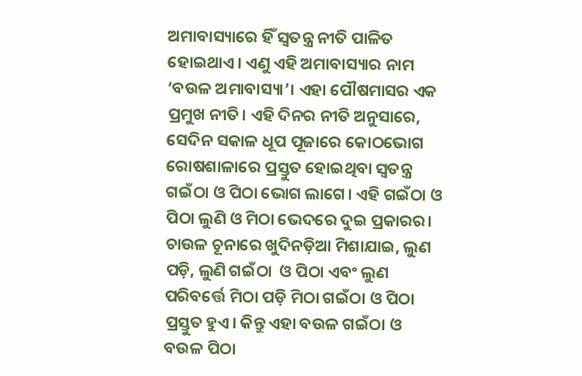ଅମାବାସ୍ୟାରେ ହିଁ ସ୍ବତନ୍ତ୍ର ନୀତି ପାଳିତ ହୋଇଥାଏ। ଏଣୁ ଏହି ଅମାବାସ୍ୟାର ନାମ ‘ବଉଳ ଅମାବାସ୍ୟା’। ଏହା ପୌଷମାସର ଏକ ପ୍ରମୁଖ ନୀତି। ଏହି ଦିନର ନୀତି ଅନୁସାରେ, ସେଦିନ ସକାଳ ଧୂପ ପୂଜାରେ କୋଠଭୋଗ ରୋଷଶାଳାରେ ପ୍ରସ୍ତୁତ ହୋଇଥିବା ସ୍ବତନ୍ତ୍ର ଗଇଁଠା ଓ ପିଠା ଭୋଗ ଲାଗେ। ଏହି ଗଇଁଠା ଓ ପିଠା ଲୁଣି ଓ ମିଠା ଭେଦରେ ଦୁଇ ପ୍ରକାରର। ଚାଉଳ ଚୂନାରେ ଖୁଦିନଡ଼ିଆ ମିଶାଯାଇ, ଲୁଣ ପଡ଼ି, ଲୁଣି ଗଇଁଠା  ଓ ପିଠା ଏବଂ ଲୁଣ ପରିବର୍ତ୍ତେ ମିଠା ପଡ଼ି ମିଠା ଗଇଁଠା ଓ ପିଠା ପ୍ରସ୍ତୁତ ହୁଏ। କିନ୍ତୁ ଏହା ବଉଳ ଗଇଁଠା ଓ ବଉଳ ପିଠା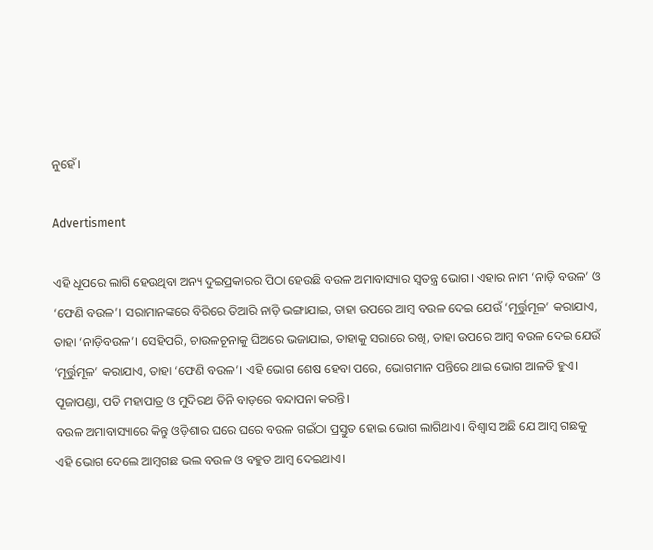ନୁହେଁ।

Advertisment

ଏହି ଧୂପରେ ଲାଗି ହେଉଥିବା ଅନ୍ୟ ଦୁଇପ୍ରକାରର ପିଠା ହେଉଛି ବଉଳ ଅମାବାସ୍ୟାର ସ୍ବତନ୍ତ୍ର ଭୋଗ। ଏହାର ନାମ ‘ନାଡ଼ି ବଉଳ’ ଓ ‘ଫେଣି ବଉଳ’। ସରାମାନଙ୍କରେ ବିରିରେ ତିଆରି ନାଡ଼ି ଭଙ୍ଗାଯାଇ, ତାହା ଉପରେ ଆମ୍ବ ବଉଳ ଦେଇ ଯେଉଁ ‘ମୂର୍ତ୍ତୁମୂଳ’ କରାଯାଏ, ତାହା ‘ନାଡ଼ିବଉଳ’। ସେହିପରି, ଚାଉଳଚୂନାକୁ ଘିଅରେ ଭଜାଯାଇ, ତାହାକୁ ସରାରେ ରଖି, ତାହା ଉପରେ ଆମ୍ବ ବଉଳ ଦେଇ ଯେଉଁ ‘ମୂର୍ତ୍ତୁମୂଳ’ କରାଯାଏ, ତାହା ‘ଫେଣି ବଉଳ’। ଏହି ଭୋଗ ଶେଷ ହେବା ପରେ, ଭୋଗମାନ ପନ୍ତିରେ ଥାଇ ଭୋଗ ଆଳତି ହୁଏ। ପୂଜାପଣ୍ଡା, ପତି ମହାପାତ୍ର ଓ ମୁଦିରଥ ତିନି ବାଡ଼ରେ ବନ୍ଦାପନା କରନ୍ତି।
ବଉଳ ଅମାବାସ୍ୟାରେ କିନ୍ତୁ ଓଡ଼ିଶାର ଘରେ ଘରେ ବଉଳ ଗଇଁଠା ପ୍ରସ୍ତୁତ ହୋଇ ଭୋଗ ଲାଗିଥାଏ। ବିଶ୍ବାସ ଅଛି ଯେ ଆମ୍ବ ଗଛକୁ ଏହି ଭୋଗ ଦେଲେ ଆମ୍ବଗଛ ଭଲ ବଉଳ ଓ ବହୁତ ଆମ୍ବ ଦେଇଥାଏ।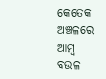କେତେକ ଅଞ୍ଚଳରେ ଆମ୍ବ ବଉଳ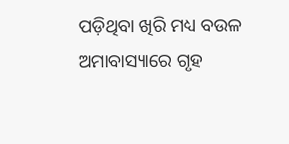ପଡ଼ିଥିବା ଖିରି ମଧ୍ୟ ବଉଳ ଅମାବାସ୍ୟାରେ ଗୃହ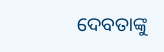ଦେବତାଙ୍କୁ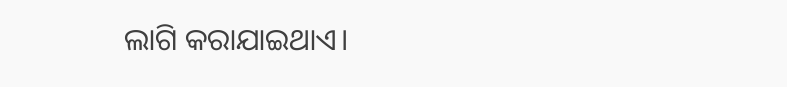ଲାଗି କରାଯାଇଥାଏ।